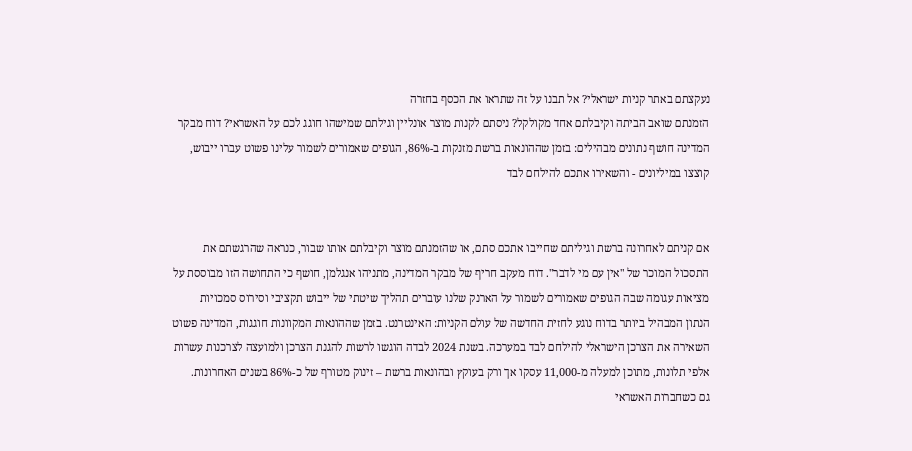נעקצתם באתר קניות ישראלי? אל תבנו על זה שתראו את הכסף בחזרה
הזמנתם שואב הביתה וקיבלתם אחד מקולקל? ניסתם לקנות מוצר אונליין וגילתם שמישהו חוגג לכם על האשראי? דוח מבקר המדינה חושף נתונים מבהילים: בזמן שההונאות ברשת מזנקות ב-86%, הגופים שאמורים לשמור עלינו פשוט עברו ייבוש, קוצצו במיליונים - והשאירו אתכם להילחם לבד


אם קניתם לאחרונה ברשת וגיליתם שחייבו אתכם סתם, או שהזמנתם מוצר וקיבלתם אותו שבור, כנראה שהרגשתם את התסכול המוכר של "אין עם מי לדבר". דוח מעקב חריף של מבקר המדינה, מתניהו אנגלמן, חושף כי התחושה הזו מבוססת על מציאות עגומה שבה הגופים שאמורים לשמור על הארנק שלנו עוברים תהליך שיטתי של ייבוש תקציבי וסירוס סמכויות
הנתון המבהיל ביותר בדוח נוגע לחזית החדשה של עולם הקניות: האינטרנט. בזמן שההונאות המקוונות חוגגות, המדינה פשוט השאירה את הצרכן הישראלי להילחם לבד במערכה. בשנת 2024 לבדה הוגשו לרשות להגנת הצרכן ולמועצה לצרכנות עשרות אלפי תלונות, מתוכן למעלה מ-11,000 עסקו אך ורק בעוקץ ובהונאות ברשת – זינוק מטורף של כ-86% בשנים האחרונות.
גם כשחברות האשראי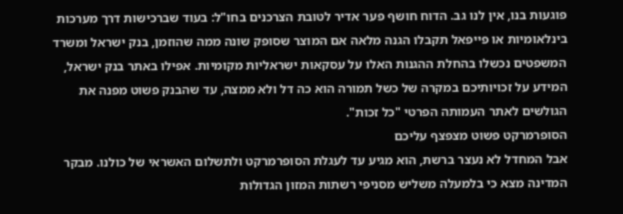פוגעות בנו, אין לנו גב. הדוח חושף פער אדיר לטובת הצרכנים בחו"ל: בעוד שברכישות דרך מערכות בינלאומיות או פייפאל תקבלו הגנה מלאה אם המוצר שסופק שונה ממה שהוזמן, בנק ישראל ומשרד המשפטים נכשלו בהחלת ההגנות האלו על עסקאות ישראליות מקומיות. אפילו באתר בנק ישראל, המידע על זכויותיכם במקרה של כשל תמורה הוא כה דל ולא ממצה, עד שהבנק פשוט מפנה את הגולשים לאתר העמותה הפרטי "כל זכות".
הסופרמרקט פשוט מצפצף עליכם
אבל המחדל לא נעצר ברשת, הוא מגיע עד לעגלת הסופרמרקט ולתשלום האשראי של כולנו. מבקר המדינה מצא כי בלמעלה משליש מסניפי רשתות המזון הגדולות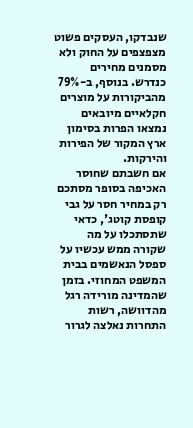שנבדקו, העסקים פשוט מצפצפים על החוק ולא מסמנים מחירים כנדרש. בנוסף, ב-79% מהביקורות על מוצרים חקלאיים מיובאים נמצאו הפרות בסימון ארץ המקור של הפירות והירקות.
אם חשבתם שחוסר האכיפה בסופר מסתכם רק במחיר חסר על גבי קופסת קוטג', כדאי שתסתכלו על מה שקורה ממש עכשיו על ספסל הנאשמים בבית המשפט המחוזי. בזמן שהמדינה מורידה רגל מהדוושה, רשות התחרות נאלצה לגרור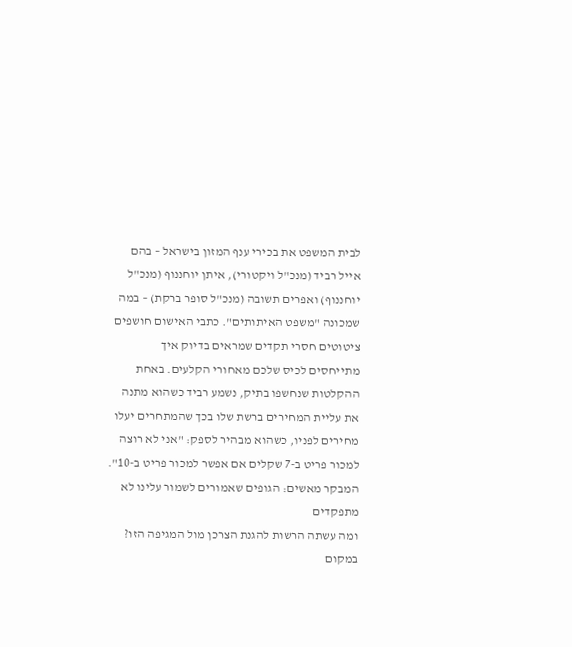לבית המשפט את בכירי ענף המזון בישראל – בהם אייל רביד (מנכ"ל ויקטורי), איתן יוחננוף (מנכ"ל יוחננוף) ואפרים תשובה (מנכ"ל סופר ברקת) – במה שמכונה "משפט האיתותים". כתבי האישום חושפים ציטוטים חסרי תקדים שמראים בדיוק איך מתייחסים לכיס שלכם מאחורי הקלעים. באחת ההקלטות שנחשפו בתיק, נשמע רביד כשהוא מתנה את עליית המחירים ברשת שלו בכך שהמתחרים יעלו מחירים לפניו, כשהוא מבהיר לספק: "אני לא רוצה למכור פריט ב-7 שקלים אם אפשר למכור פריט ב-10".
המבקר מאשים: הגופים שאמורים לשמור עלינו לא מתפקדים
ומה עשתה הרשות להגנת הצרכן מול המגיפה הזו? במקום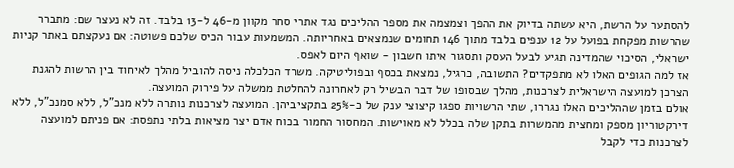להסתער על הרשת, היא עשתה בדיוק את ההפך וצמצמה את מספר ההליכים נגד אתרי סחר מקוון מ-46 ל-13 בלבד. זה לא נעצר שם: מתברר שהרשות מפקחת בפועל על 12 ענפים בלבד מתוך 146 תחומים שנמצאים באחריותה. המשמעות עבור הכיס שלכם פשוטה: אם נעקצתם באתר קניות ישראלי, הסיכוי שהמדינה תגיע לבעל העסק ותסגור איתו חשבון - שואף היום לאפס.
אז למה הגופים האלו לא מתפקדים? התשובה, כרגיל, נמצאת בכסף ובפוליטיקה. משרד הכלכלה ניסה להוביל מהלך לאיחוד בין הרשות להגנת הצרכן למועצה הישראלית לצרכנות, מהלך שבסופו של דבר הבשיל רק לאחרונה להחלטת ממשלה על פירוק המועצה.
אולם בזמן שההליכים האלו נגררו, שתי הרשויות ספגו קיצוצי ענק של כ-25% בתקציביהן. המועצה לצרכנות נותרה ללא מנכ"ל, ללא סמנכ"ל, ללא דירקטוריון מספק ומחצית מהמשרות בתקן שלה בכלל לא מאוישות. המחסור החמור בכוח אדם יצר מציאות בלתי נתפסת: אם פניתם למועצה לצרכנות כדי לקבל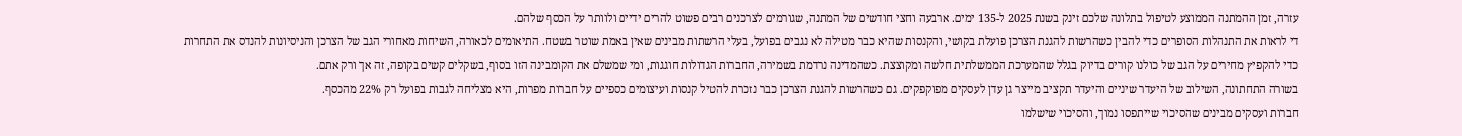עזרה, זמן ההמתנה הממוצע לטיפול בתלונה שלכם זינק בשנת 2025 ל-135 ימים. ארבעה וחצי חודשים של המתנה, שגורמים לצרכנים רבים פשוט להרים ידיים ולוותר על הכסף שלהם.
די לראות את התנהלות הסופרים כדי להבין כשהרשות להגנת הצרכן פועלת בקושי, והקנסות שהיא כבר מטילה לא נגבים בפועל, בעלי הרשתות מבינים שאין באמת שוטר בשטח. התיאומים לכאורה, השיחות מאחורי הגב של הצרכן והניסיונות להנדס את התחרות כדי להקפיץ מחירים על הגב של כולנו קורים בדיוק בגלל שהמערכת הממשלתית חלשה ומקוצצת. כשהמדינה נרדמת בשמירה, החברות הגדולות חוגגות, ומי שמשלם את הקומבינה הזו בסוף, בשקלים קשים בקופה, זה אך ורק אתם.
בשורה התחתונה, השילוב של היעדר שיניים והיעדר תקציב מייצר גן עדן לעסקים מפוקפקים. גם כשהרשות להגנת הצרכן כבר נזכרת להטיל קנסות ועיצומים כספיים על חברות מפרות, היא מצליחה לגבות בפועל רק 22% מהכסף.
חברות ועסקים מבינים שהסיכוי שייתפסו נמוך, והסיכוי שישלמו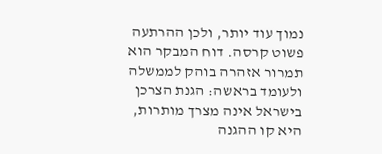נמוך עוד יותר, ולכן ההרתעה פשוט קרסה. דוח המבקר הוא תמרור אזהרה בוהק לממשלה ולעומד בראשה: הגנת הצרכן בישראל אינה מצרך מותרות, היא קו ההגנה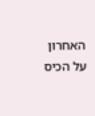האחרון על הכיס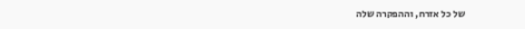של כל אזרח, וההפקרה שלה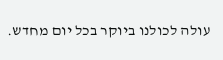עולה לכולנו ביוקר בכל יום מחדש.